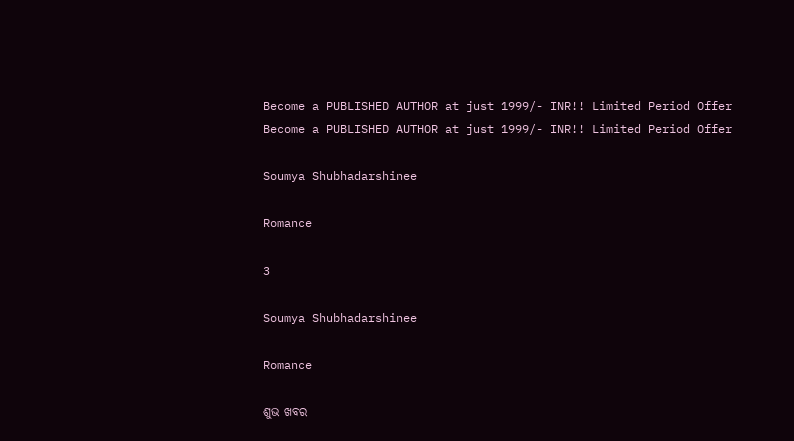Become a PUBLISHED AUTHOR at just 1999/- INR!! Limited Period Offer
Become a PUBLISHED AUTHOR at just 1999/- INR!! Limited Period Offer

Soumya Shubhadarshinee

Romance

3

Soumya Shubhadarshinee

Romance

ଶୁଭ ଖବର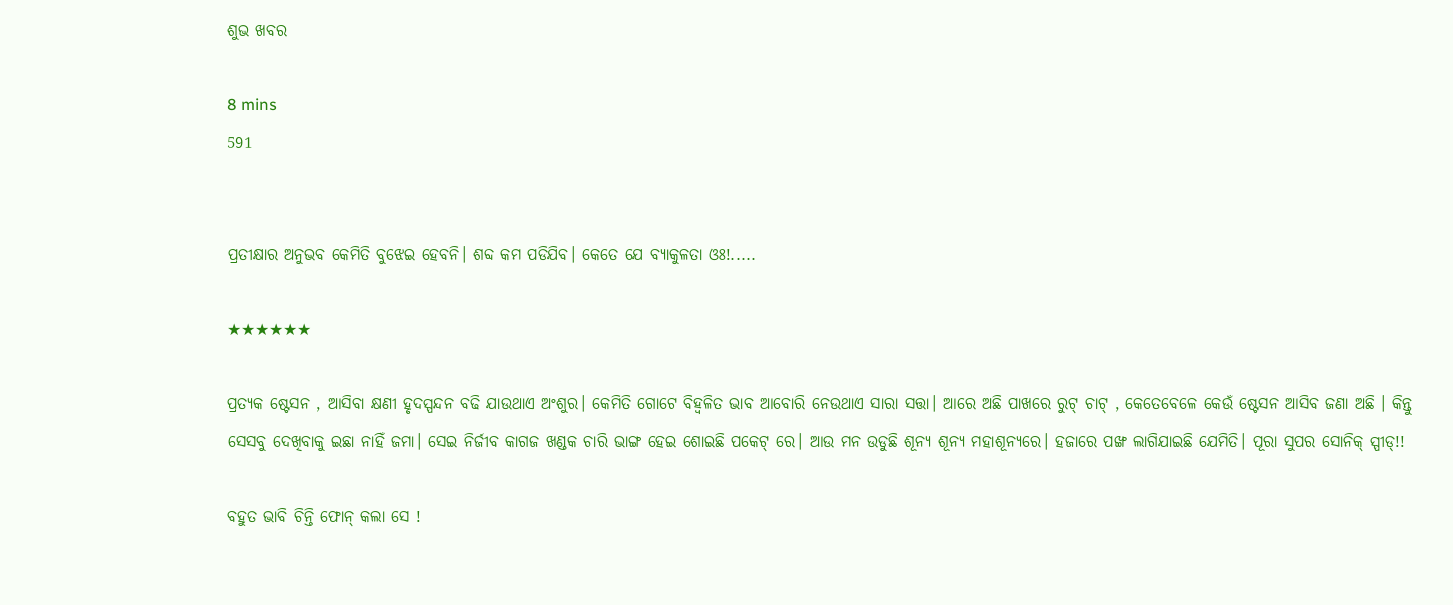ଶୁଭ ଖବର

8 mins
591


ପ୍ରତୀକ୍ଷାର ଅନୁଭବ କେମିତି ବୁଝେଇ ହେବନି। ଶବ୍ଦ କମ ପଡିଯିବ। କେତେ ଯେ ବ୍ୟାକୁଳତା ଓଃ!.....

★★★★★★

ପ୍ରତ୍ୟକ ଷ୍ଟେସନ , ଆସିବା କ୍ଷଣୀ ହୃଦସ୍ପନ୍ଦନ ବଢି ଯାଉଥାଏ ଅଂଶୁର। କେମିତି ଗୋଟେ ବିହ୍ଵଳିତ ଭାବ ଆବୋରି ନେଉଥାଏ ସାରା ସତ୍ତା। ଆରେ ଅଛି ପାଖରେ ରୁଟ୍ ଚାଟ୍ , କେତେବେଳେ କେଉଁ ଷ୍ଟେସନ ଆସିବ ଜଣା ଅଛି । କିନ୍ତୁ ସେସବୁ ଦେଖିବାକୁ ଇଛା ନାହିଁ ଜମା। ସେଇ ନିର୍ଜୀବ କାଗଜ ଖଣ୍ଡକ ଚାରି ଭାଙ୍ଗ ହେଇ ଶୋଇଛି ପକେଟ୍ ରେ। ଆଉ ମନ ଉଡୁଛି ଶୂନ୍ୟ ଶୂନ୍ୟ ମହାଶୂନ୍ୟରେ। ହଜାରେ ପଙ୍ଖ ଲାଗିଯାଇଛି ଯେମିତି। ପୂରା ସୁପର ସୋନିକ୍ ସ୍ପୀଡ୍!!

ବହୁତ ଭାବି ଚିନ୍ତି ଫୋନ୍ କଲା ସେ !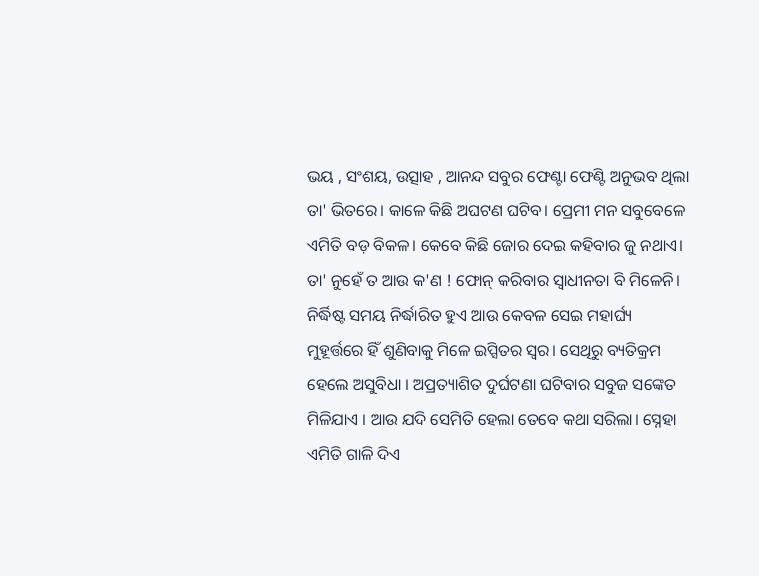ଭୟ , ସଂଶୟ, ଉତ୍ସାହ , ଆନନ୍ଦ ସବୁର ଫେଣ୍ଟା ଫେଣ୍ଟି ଅନୁଭବ ଥିଲା ତା' ଭିତରେ। କାଳେ କିଛି ଅଘଟଣ ଘଟିବ। ପ୍ରେମୀ ମନ ସବୁବେଳେ ଏମିତି ବଡ଼ ବିକଳ। କେବେ କିଛି ଜୋର ଦେଇ କହିବାର ଜୁ ନଥାଏ। ତା' ନୁହେଁ ତ ଆଉ କ'ଣ ! ଫୋନ୍ କରିବାର ସ୍ୱାଧୀନତା ବି ମିଳେନି। ନିର୍ଦ୍ଧିଷ୍ଟ ସମୟ ନିର୍ଦ୍ଧାରିତ ହୁଏ ଆଉ କେବଳ ସେଇ ମହାର୍ଘ୍ୟ ମୁହୂର୍ତ୍ତରେ ହିଁ ଶୁଣିବାକୁ ମିଳେ ଇପ୍ସିତର ସ୍ୱର। ସେଥିରୁ ବ୍ୟତିକ୍ରମ ହେଲେ ଅସୁବିଧା । ଅପ୍ରତ୍ୟାଶିତ ଦୁର୍ଘଟଣା ଘଟିବାର ସବୁଜ ସଙ୍କେତ ମିଳିଯାଏ । ଆଉ ଯଦି ସେମିତି ହେଲା ତେବେ କଥା ସରିଲା। ସ୍ନେହା ଏମିତି ଗାଳି ଦିଏ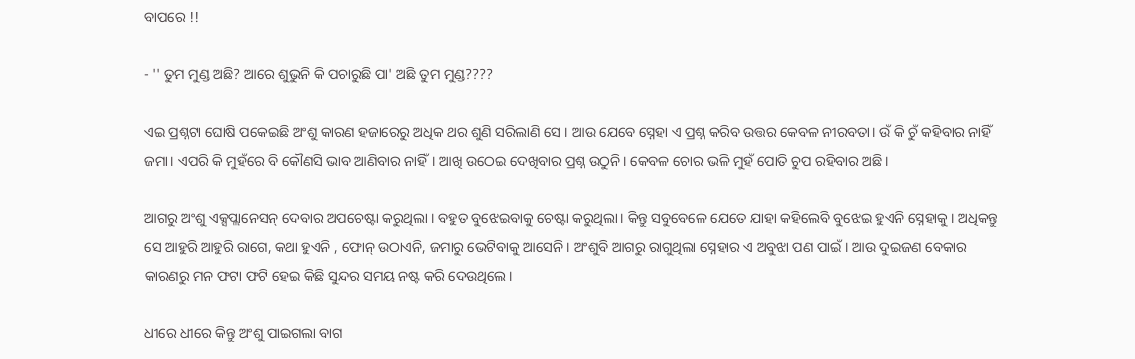ବାପରେ !!

- '' ତୁମ ମୁଣ୍ଡ ଅଛି? ଆରେ ଶୁଭୁନି କି ପଚାରୁଛି ପା' ଅଛି ତୁମ ମୁଣ୍ଡ????

ଏଇ ପ୍ରଶ୍ନଟା ଘୋଷି ପକେଇଛି ଅଂଶୁ କାରଣ ହଜାରେରୁ ଅଧିକ ଥର ଶୁଣି ସରିଲାଣି ସେ । ଆଉ ଯେବେ ସ୍ନେହା ଏ ପ୍ରଶ୍ନ କରିବ ଉତ୍ତର କେବଳ ନୀରବତା। ଉଁ କି ଚୁଁ କହିବାର ନାହିଁ ଜମା। ଏପରି କି ମୁହଁରେ ବି କୌଣସି ଭାବ ଆଣିବାର ନାହିଁ। ଆଖି ଉଠେଇ ଦେଖିବାର ପ୍ରଶ୍ନ ଉଠୁନି। କେବଳ ଚୋର ଭଳି ମୁହଁ ପୋତି ଚୁପ ରହିବାର ଅଛି।

ଆଗରୁ ଅଂଶୁ ଏକ୍ସପ୍ଲାନେସନ୍ ଦେବାର ଅପଚେଷ୍ଟା କରୁଥିଲା । ବହୁତ ବୁଝେଇବାକୁ ଚେଷ୍ଟା କରୁଥିଲା। କିନ୍ତୁ ସବୁବେଳେ ଯେତେ ଯାହା କହିଲେବି ବୁଝେଇ ହୁଏନି ସ୍ନେହାକୁ । ଅଧିକନ୍ତୁ ସେ ଆହୁରି ଆହୁରି ରାଗେ, କଥା ହୁଏନି , ଫୋନ୍ ଉଠାଏନି, ଜମାରୁ ଭେଟିବାକୁ ଆସେନି। ଅଂଶୁବି ଆଗରୁ ରାଗୁଥିଲା ସ୍ନେହାର ଏ ଅବୁଝା ପଣ ପାଇଁ। ଆଉ ଦୁଇଜଣ ବେକାର କାରଣରୁ ମନ ଫଟା ଫଟି ହେଇ କିଛି ସୁନ୍ଦର ସମୟ ନଷ୍ଟ କରି ଦେଉଥିଲେ।

ଧୀରେ ଧୀରେ କିନ୍ତୁ ଅଂଶୁ ପାଇଗଲା ବାଗ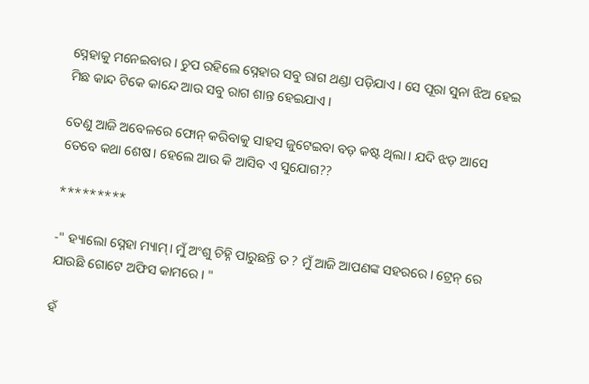ସ୍ନେହାକୁ ମନେଇବାର। ଚୁପ ରହିଲେ ସ୍ନେହାର ସବୁ ରାଗ ଥଣ୍ଡା ପଡ଼ିଯାଏ। ସେ ପୂରା ସୁନା ଝିଅ ହେଇ ମିଛ କାନ୍ଦ ଟିକେ କାନ୍ଦେ ଆଉ ସବୁ ରାଗ ଶାନ୍ତ ହେଇଯାଏ।

ତେଣୁ ଆଜି ଅବେଳରେ ଫୋନ୍ କରିବାକୁ ସାହସ ଜୁଟେଇବା ବଡ଼ କଷ୍ଟ ଥିଲା। ଯଦି ଝଡ଼ ଆସେ ତେବେ କଥା ଶେଷ। ହେଲେ ଆଉ କି ଆସିବ ଏ ସୁଯୋଗ??

*********

-" ହ୍ୟାଲୋ ସ୍ନେହା ମ୍ୟାମ୍। ମୁଁ ଅଂଶୁ ଚିହ୍ନି ପାରୁଛନ୍ତି ତ ? ମୁଁ ଆଜି ଆପଣଙ୍କ ସହରରେ। ଟ୍ରେନ୍ ରେ ଯାଉଛି ଗୋଟେ ଅଫିସ କାମରେ। "

ହଁ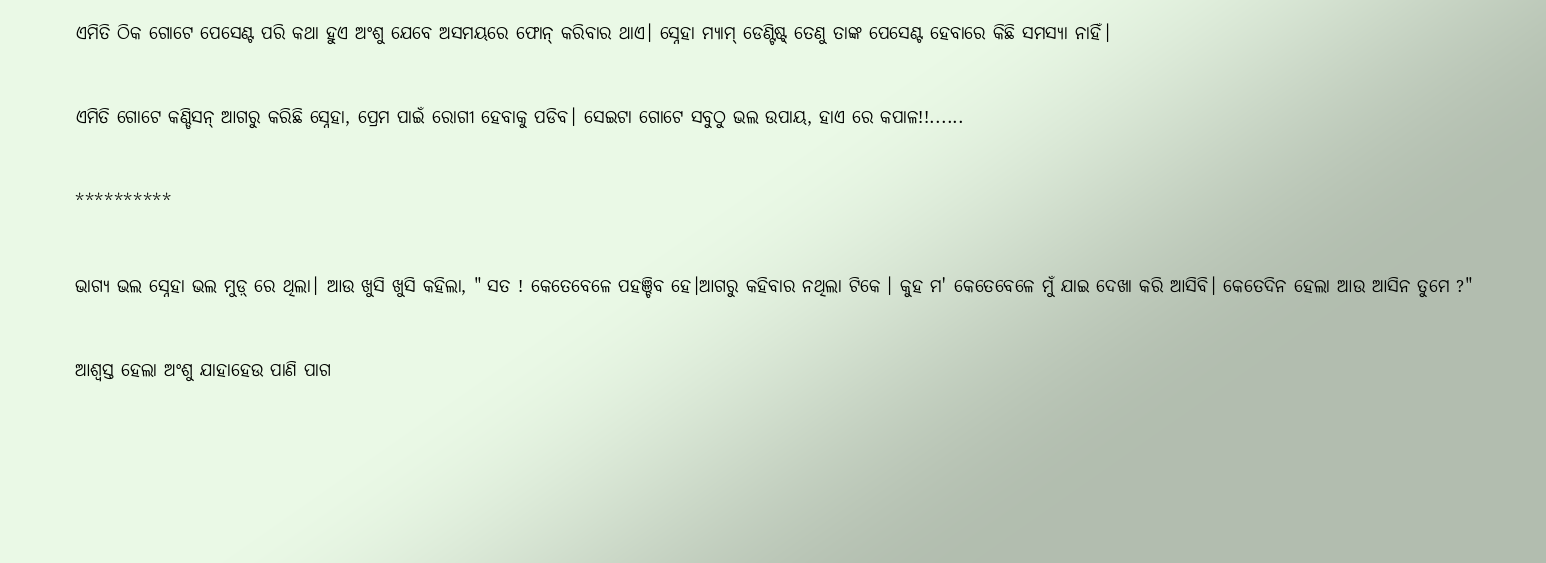ଏମିତି ଠିକ ଗୋଟେ ପେସେଣ୍ଟ ପରି କଥା ହୁଏ ଅଂଶୁ ଯେବେ ଅସମୟରେ ଫୋନ୍ କରିବାର ଥାଏ। ସ୍ନେହା ମ୍ୟାମ୍ ଡେଣ୍ଟିଷ୍ଟ୍ ତେଣୁ ତାଙ୍କ ପେସେଣ୍ଟ ହେବାରେ କିଛି ସମସ୍ୟା ନାହିଁ।

ଏମିତି ଗୋଟେ କଣ୍ଡିସନ୍ ଆଗରୁ କରିଛି ସ୍ନେହା, ପ୍ରେମ ପାଇଁ ରୋଗୀ ହେବାକୁ ପଡିବ। ସେଇଟା ଗୋଟେ ସବୁଠୁ ଭଲ ଉପାୟ, ହାଏ ରେ କପାଳ!!......

**********

ଭାଗ୍ୟ ଭଲ ସ୍ନେହା ଭଲ ମୁଡ଼୍ ରେ ଥିଲା। ଆଉ ଖୁସି ଖୁସି କହିଲା, " ସତ ! କେତେବେଳେ ପହଞ୍ଚିବ ହେ।ଆଗରୁ କହିବାର ନଥିଲା ଟିକେ । କୁହ ମ' କେତେବେଳେ ମୁଁ ଯାଇ ଦେଖା କରି ଆସିବି। କେତେଦିନ ହେଲା ଆଉ ଆସିନ ତୁମେ ?"

ଆଶ୍ୱସ୍ତ ହେଲା ଅଂଶୁ ଯାହାହେଉ ପାଣି ପାଗ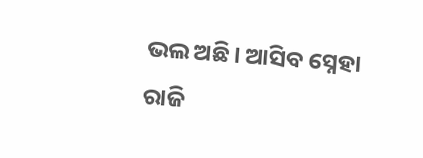ଭଲ ଅଛି। ଆସିବ ସ୍ନେହା ରାଜି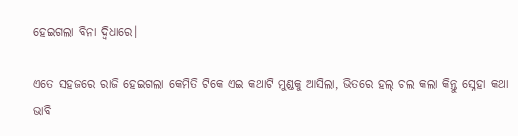ହେଇଗଲା ବିନା ଦ୍ବିଧାରେ।

ଏତେ ସହଜରେ ରାଜି ହେଇଗଲା କେମିତି ଟିକେ ଏଇ କଥାଟି ମୁଣ୍ଡକୁ ଆସିଲା, ଭିତରେ ହଲ୍ ଚଲ କଲା କିନ୍ତୁ ସ୍ନେହା କଥା ଭାବି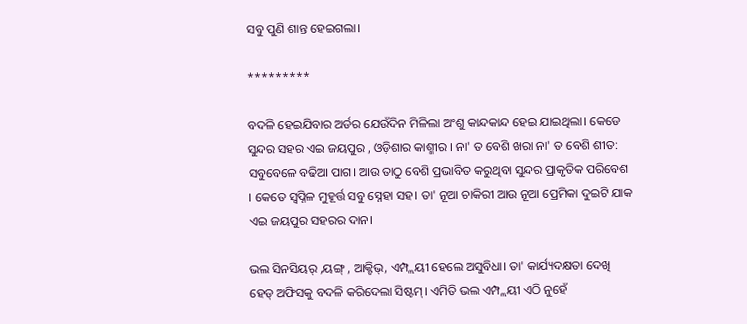ସବୁ ପୁଣି ଶାନ୍ତ ହେଇଗଲା।

*********

ବଦଳି ହେଇଯିବାର ଅର୍ଡର ଯେଉଁଦିନ ମିଳିଲା ଅଂଶୁ କାନ୍ଦକାନ୍ଦ ହେଇ ଯାଇଥିଲା। କେଡେ ସୁନ୍ଦର ସହର ଏଇ ଜୟପୁର , ଓଡ଼ିଶାର କାଶ୍ମୀର । ନା' ତ ବେଶି ଖରା ନା' ତ ବେଶି ଶୀତ: ସବୁବେଳେ ବଢିଆ ପାଗ। ଆଉ ତାଠୁ ବେଶି ପ୍ରଭାବିତ କରୁଥିବା ସୁନ୍ଦର ପ୍ରାକୃତିକ ପରିବେଶ । କେତେ ସ୍ୱପ୍ନିଳ ମୁହୂର୍ତ୍ତ ସବୁ ସ୍ନେହା ସହ। ତା' ନୂଆ ଚାକିରୀ ଆଉ ନୂଆ ପ୍ରେମିକା ଦୁଇଟି ଯାକ ଏଇ ଜୟପୁର ସହରର ଦାନ।

ଭଲ ସିନସିୟର୍ ,ୟଙ୍ଗ୍ , ଆକ୍ଟିଭ୍, ଏମ୍ପ୍ଲୟୀ ହେଲେ ଅସୁବିଧା। ତା' କାର୍ଯ୍ୟଦକ୍ଷତା ଦେଖି ହେଡ୍ ଅଫିସକୁ ବଦଳି କରିଦେଲା ସିଷ୍ଟମ୍। ଏମିତି ଭଲ ଏମ୍ପ୍ଲୟୀ ଏଠି ନୁହେଁ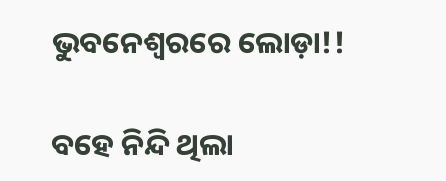ଭୁବନେଶ୍ୱରରେ ଲୋଡ଼ା!!

ବହେ ନିନ୍ଦି ଥିଲା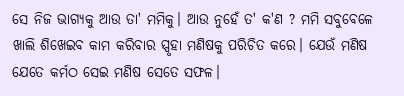ସେ ନିଜ ଭାଗ୍ୟକୁ ଆଉ ତା' ମମିକୁ। ଆଉ ନୁହେଁ ତ' କ'ଣ ? ମମି ସବୁବେଳେ ଖାଲି ଶିଖେଇବ କାମ କରିବାର ସ୍ପୃହା ମଣିଷକୁ ପରିଚିତ କରେ। ଯେଉଁ ମଣିଷ ଯେତେ କର୍ମଠ ସେଇ ମଣିଷ ସେତେ ସଫଳ।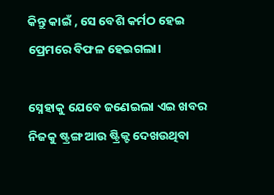କିନ୍ତୁ କାଇଁ , ସେ ବେଶି କର୍ମଠ ହେଇ ପ୍ରେମରେ ବିଫଳ ହେଇଗଲା।

ସ୍ନେହାକୁ ଯେବେ ଜଣେଇଲା ଏଇ ଖବର ନିଜକୁ ଷ୍ଟ୍ରଙ୍ଗ ଆଉ ଷ୍ଟ୍ରିକ୍ଟ ଦେଖଉଥିବା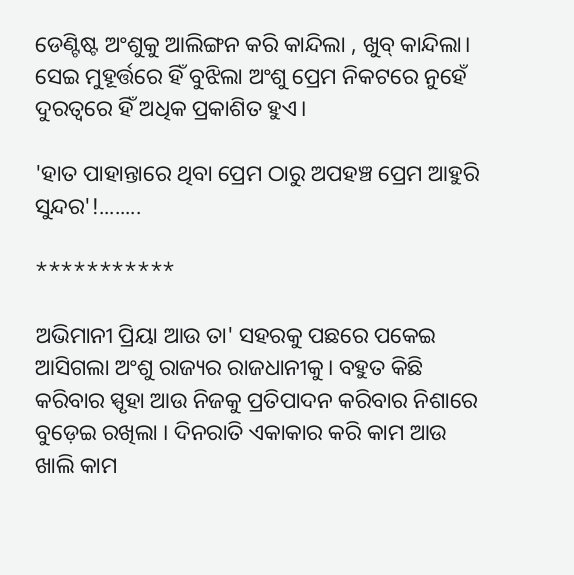ଡେଣ୍ଟିଷ୍ଟ ଅଂଶୁକୁ ଆଲିଙ୍ଗନ କରି କାନ୍ଦିଲା , ଖୁବ୍ କାନ୍ଦିଲା। ସେଇ ମୁହୂର୍ତ୍ତରେ ହିଁ ବୁଝିଲା ଅଂଶୁ ପ୍ରେମ ନିକଟରେ ନୁହେଁ ଦୁରତ୍ୱରେ ହିଁ ଅଧିକ ପ୍ରକାଶିତ ହୁଏ।

'ହାତ ପାହାନ୍ତାରେ ଥିବା ପ୍ରେମ ଠାରୁ ଅପହଞ୍ଚ ପ୍ରେମ ଆହୁରି ସୁନ୍ଦର'!........

***********

ଅଭିମାନୀ ପ୍ରିୟା ଆଉ ତା' ସହରକୁ ପଛରେ ପକେଇ ଆସିଗଲା ଅଂଶୁ ରାଜ୍ୟର ରାଜଧାନୀକୁ। ବହୁତ କିଛି କରିବାର ସ୍ପୃହା ଆଉ ନିଜକୁ ପ୍ରତିପାଦନ କରିବାର ନିଶାରେ ବୁଡ଼େଇ ରଖିଲା । ଦିନରାତି ଏକାକାର କରି କାମ ଆଉ ଖାଲି କାମ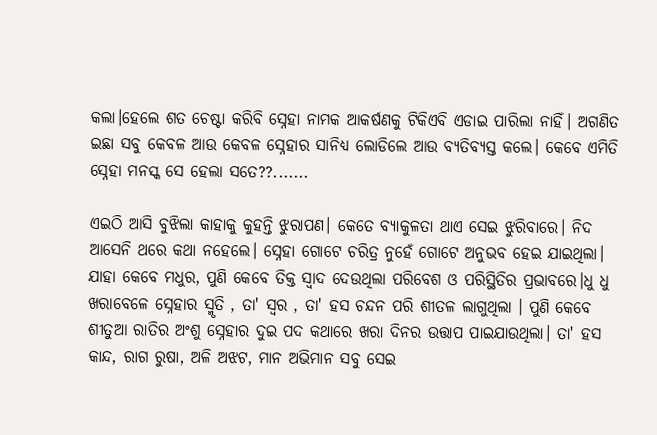କଲା।ହେଲେ ଶତ ଚେଷ୍ଟା କରିବି ସ୍ନେହା ନାମକ ଆକର୍ଷଣକୁ ଟିକିଏବି ଏଡାଇ ପାରିଲା ନାହିଁ। ଅଗଣିତ ଇଛା ସବୁ କେବଳ ଆଉ କେବଳ ସ୍ନେହାର ସାନିଧ୍ୟ ଲୋଡିଲେ ଆଉ ବ୍ୟତିବ୍ୟସ୍ତ କଲେ। କେବେ ଏମିତି ସ୍ନେହା ମନସ୍କ ସେ ହେଲା ସତେ??.......

ଏଇଠି ଆସି ବୁଝିଲା କାହାକୁ କୁହନ୍ତି ଝୁରାପଣ। କେତେ ବ୍ୟାକୁଳତା ଥାଏ ସେଇ ଝୁରିବାରେ। ନିଦ ଆସେନି ଥରେ କଥା ନହେଲେ। ସ୍ନେହା ଗୋଟେ ଚରିତ୍ର ନୁହେଁ ଗୋଟେ ଅନୁଭବ ହେଇ ଯାଇଥିଲା। ଯାହା କେବେ ମଧୁର, ପୁଣି କେବେ ତିକ୍ତ ସ୍ୱାଦ ଦେଉଥିଲା ପରିବେଶ ଓ ପରିସ୍ଥିତିର ପ୍ରଭାବରେ।ଧୁ ଧୁ ଖରାବେଳେ ସ୍ନେହାର ସ୍ମୃତି , ତା' ସ୍ୱର , ତା' ହସ ଚନ୍ଦନ ପରି ଶୀତଳ ଲାଗୁଥିଲା । ପୁଣି କେବେ ଶୀତୁଆ ରାତିର ଅଂଶୁ ସ୍ନେହାର ଦୁଇ ପଦ କଥାରେ ଖରା ଦିନର ଉତ୍ତାପ ପାଇଯାଉଥିଲା। ତା' ହସ କାନ୍ଦ, ରାଗ ରୁଷା, ଅଳି ଅଝଟ, ମାନ ଅଭିମାନ ସବୁ ସେଇ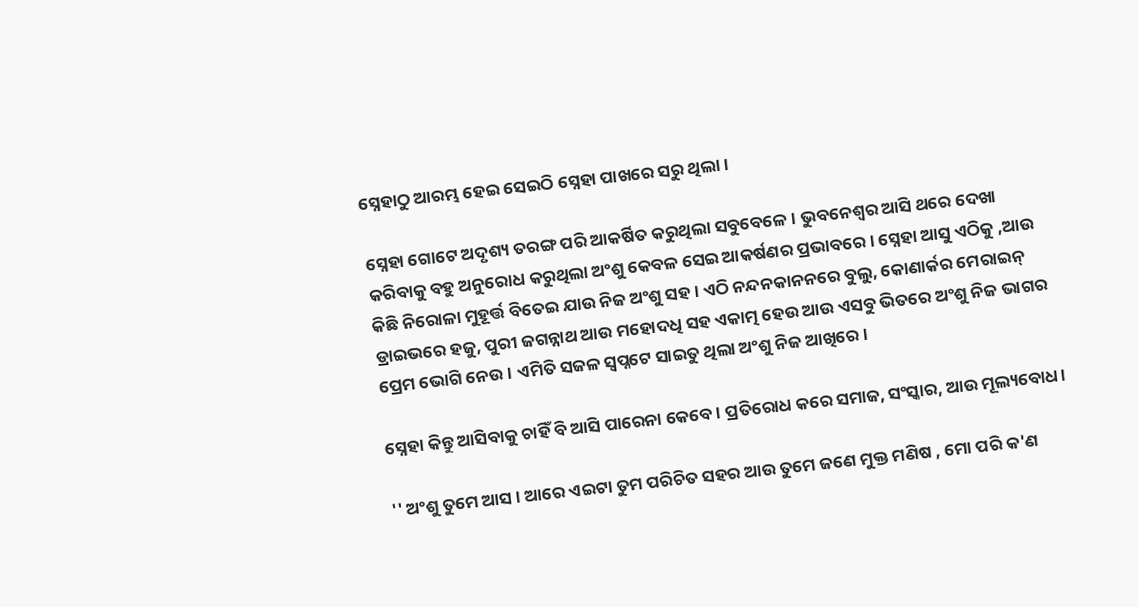ସ୍ନେହାଠୁ ଆରମ୍ଭ ହେଇ ସେଇଠି ସ୍ନେହା ପାଖରେ ସରୁ ଥିଲା।

ସ୍ନେହା ଗୋଟେ ଅଦୃଶ୍ୟ ତରଙ୍ଗ ପରି ଆକର୍ଷିତ କରୁଥିଲା ସବୁବେଳେ। ଭୁବନେଶ୍ୱର ଆସି ଥରେ ଦେଖା କରିବାକୁ ବହୁ ଅନୁରୋଧ କରୁଥିଲା ଅଂଶୁ କେବଳ ସେଇ ଆକର୍ଷଣର ପ୍ରଭାବରେ। ସ୍ନେହା ଆସୁ ଏଠିକୁ ,ଆଉ କିଛି ନିରୋଳା ମୁହୂର୍ତ୍ତ ବିତେଇ ଯାଉ ନିଜ ଅଂଶୁ ସହ। ଏଠି ନନ୍ଦନକାନନରେ ବୁଲୁ, କୋଣାର୍କର ମେରାଇନ୍ ଡ୍ରାଇଭରେ ହଜୁ, ପୁରୀ ଜଗନ୍ନାଥ ଆଉ ମହୋଦଧି ସହ ଏକାତ୍ମ ହେଉ ଆଉ ଏସବୁ ଭିତରେ ଅଂଶୁ ନିଜ ଭାଗର ପ୍ରେମ ଭୋଗି ନେଉ। ଏମିତି ସଜଳ ସ୍ୱପ୍ନଟେ ସାଇତୁ ଥିଲା ଅଂଶୁ ନିଜ ଆଖିରେ।

ସ୍ନେହା କିନ୍ତୁ ଆସିବାକୁ ଚାହିଁ ବି ଆସି ପାରେନା କେବେ। ପ୍ରତିରୋଧ କରେ ସମାଜ, ସଂସ୍କାର, ଆଉ ମୂଲ୍ୟବୋଧ।

'' ଅଂଶୁ ତୁମେ ଆସ । ଆରେ ଏଇଟା ତୁମ ପରିଚିତ ସହର ଆଉ ତୁମେ ଜଣେ ମୁକ୍ତ ମଣିଷ , ମୋ ପରି କ'ଣ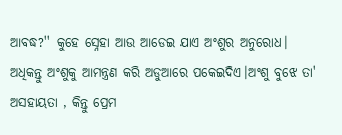ଆବଦ୍ଧ?'' କୁହେ ସ୍ନେହା ଆଉ ଆଡେଇ ଯାଏ ଅଂଶୁର ଅନୁରୋଧ। ଅଧିକନ୍ତୁ ଅଂଶୁକୁ ଆମନ୍ତ୍ରଣ କରି ଅଡୁଆରେ ପକେଇଦିଏ।ଅଂଶୁ ବୁଝେ ତା' ଅସହାୟତା , କିନ୍ତୁ ପ୍ରେମ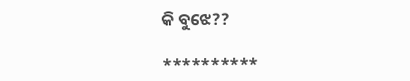କି ବୁଝେ??

**********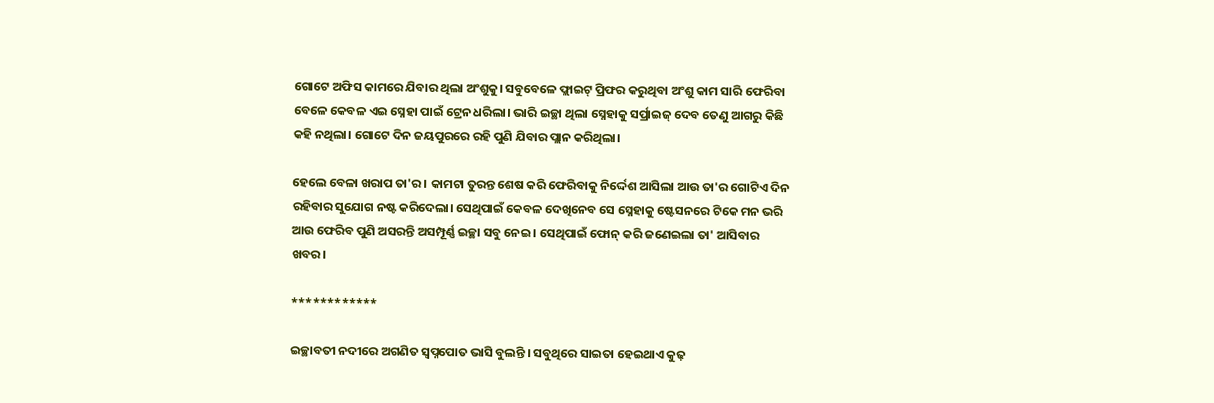ଗୋଟେ ଅଫିସ କାମରେ ଯିବାର ଥିଲା ଅଂଶୁକୁ। ସବୁବେଳେ ଫ୍ଲାଇଟ୍ ପ୍ରିଫର କରୁଥିବା ଅଂଶୁ କାମ ସାରି ଫେରିବା ବେଳେ କେବଳ ଏଇ ସ୍ନେହା ପାଇଁ ଟ୍ରେନ ଧରିଲା। ଭାରି ଇଚ୍ଛା ଥିଲା ସ୍ନେହାକୁ ସର୍ପ୍ରାଇଜ୍ ଦେବ ତେଣୁ ଆଗରୁ କିଛି କହି ନଥିଲା। ଗୋଟେ ଦିନ ଜୟପୁରରେ ରହି ପୁଣି ଯିବାର ପ୍ଲାନ କରିଥିଲା।

ହେଲେ ବେଳା ଖରାପ ତା'ର । କାମଟା ତୁରନ୍ତ ଶେଷ କରି ଫେରିବାକୁ ନିର୍ଦ୍ଦେଶ ଆସିଲା ଆଉ ତା'ର ଗୋଟିଏ ଦିନ ରହିବାର ସୁଯୋଗ ନଷ୍ଟ କରିଦେଲା। ସେଥିପାଇଁ କେବଳ ଦେଖିନେବ ସେ ସ୍ନେହାକୁ ଷ୍ଟେସନରେ ଟିକେ ମନ ଭରି ଆଉ ଫେରିବ ପୁଣି ଅସରନ୍ତି ଅସମ୍ପୂର୍ଣ୍ଣ ଇଚ୍ଛା ସବୁ ନେଇ । ସେଥିପାଇଁ ଫୋନ୍ କରି ଜଣେଇଲା ତା' ଆସିବାର ଖବର।

************

ଇଚ୍ଛାବତୀ ନଦୀରେ ଅଗଣିତ ସ୍ୱପ୍ନପୋତ ଭାସି ବୁଲନ୍ତି । ସବୁଥିରେ ସାଇତା ହେଇଥାଏ କୁଢ଼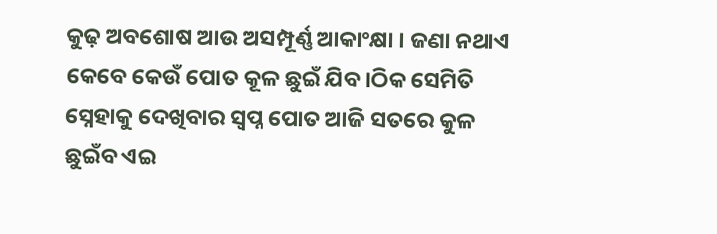କୁଢ଼ ଅବଶୋଷ ଆଉ ଅସମ୍ପୂର୍ଣ୍ଣ ଆକାଂକ୍ଷା । ଜଣା ନଥାଏ କେବେ କେଉଁ ପୋତ କୂଳ ଛୁଇଁ ଯିବ।ଠିକ ସେମିତି ସ୍ନେହାକୁ ଦେଖିବାର ସ୍ୱପ୍ନ ପୋତ ଆଜି ସତରେ କୁଳ ଛୁଇଁବ ଏଇ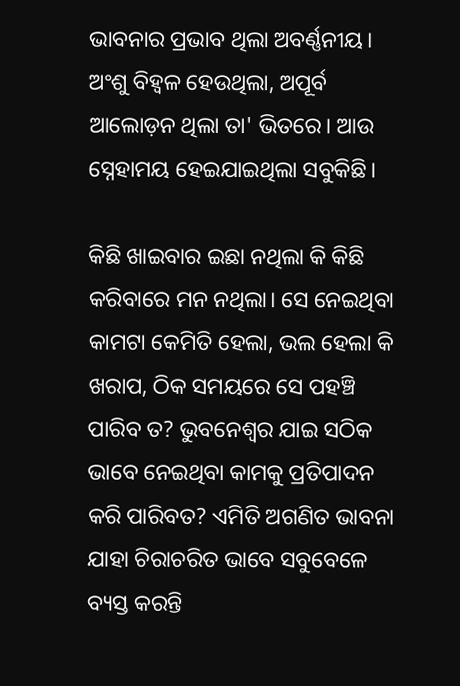ଭାବନାର ପ୍ରଭାବ ଥିଲା ଅବର୍ଣ୍ଣନୀୟ। ଅଂଶୁ ବିହ୍ଵଳ ହେଉଥିଲା, ଅପୂର୍ବ ଆଲୋଡ଼ନ ଥିଲା ତା' ଭିତରେ। ଆଉ ସ୍ନେହାମୟ ହେଇଯାଇଥିଲା ସବୁକିଛି।

କିଛି ଖାଇବାର ଇଛା ନଥିଲା କି କିଛି କରିବାରେ ମନ ନଥିଲା। ସେ ନେଇଥିବା କାମଟା କେମିତି ହେଲା, ଭଲ ହେଲା କି ଖରାପ, ଠିକ ସମୟରେ ସେ ପହଞ୍ଚି ପାରିବ ତ? ଭୁବନେଶ୍ୱର ଯାଇ ସଠିକ ଭାବେ ନେଇଥିବା କାମକୁ ପ୍ରତିପାଦନ କରି ପାରିବତ? ଏମିତି ଅଗଣିତ ଭାବନା ଯାହା ଚିରାଚରିତ ଭାବେ ସବୁବେଳେ ବ୍ୟସ୍ତ କରନ୍ତି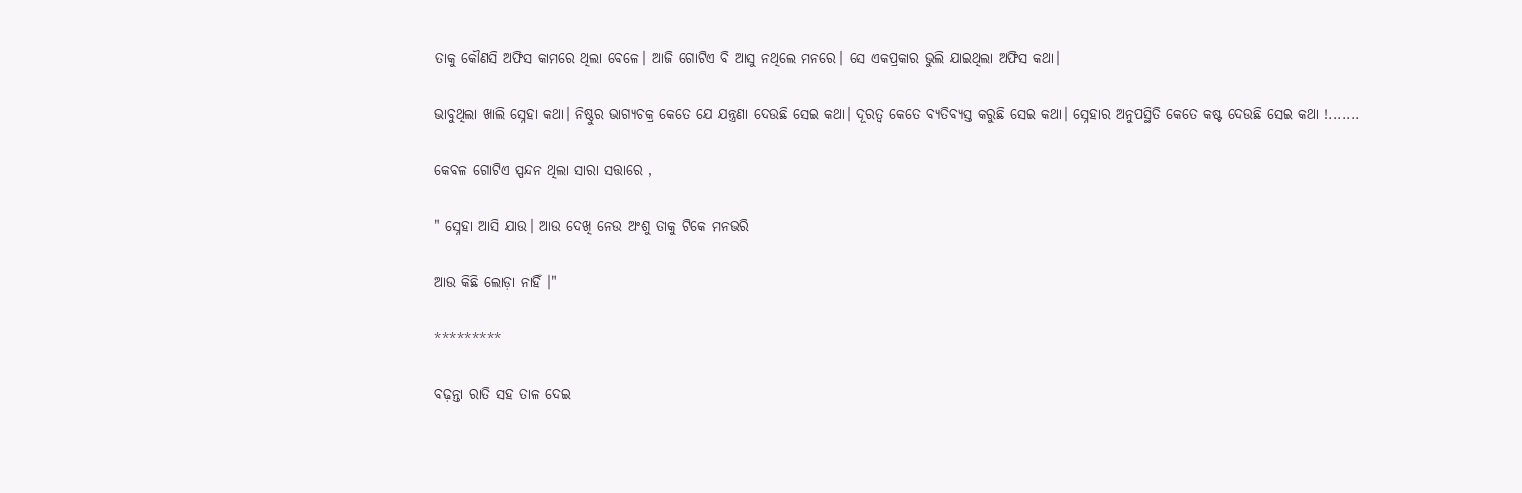ତାକୁ କୌଣସି ଅଫିସ କାମରେ ଥିଲା ବେଳେ। ଆଜି ଗୋଟିଏ ବି ଆସୁ ନଥିଲେ ମନରେ। ସେ ଏକପ୍ରକାର ଭୁଲି ଯାଇଥିଲା ଅଫିସ କଥା।

ଭାବୁଥିଲା ଖାଲି ସ୍ନେହା କଥା। ନିଷ୍ଠୁର ଭାଗ୍ୟଚକ୍ର କେତେ ଯେ ଯନ୍ତ୍ରଣା ଦେଉଛି ସେଇ କଥା। ଦୂରତ୍ୱ କେତେ ବ୍ୟତିବ୍ୟସ୍ତ କରୁଛି ସେଇ କଥା। ସ୍ନେହାର ଅନୁପସ୍ଥିତି କେତେ କଷ୍ଟ ଦେଉଛି ସେଇ କଥା !.......

କେବଳ ଗୋଟିଏ ସ୍ପନ୍ଦନ ଥିଲା ସାରା ସତ୍ତାରେ ,

" ସ୍ନେହା ଆସି ଯାଉ। ଆଉ ଦେଖି ନେଉ ଅଂଶୁ ତାକୁ ଟିକେ ମନଭରି

ଆଉ କିଛି ଲୋଡ଼ା ନାହିଁ ।"

*********

ବଢ଼ନ୍ତା ରାତି ସହ ତାଳ ଦେଇ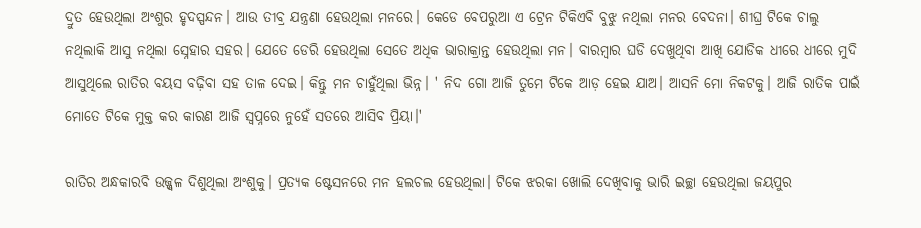ଦ୍ରୁତ ହେଉଥିଲା ଅଂଶୁର ହୃଦସ୍ପନ୍ଦନ। ଆଉ ତୀବ୍ର ଯନ୍ତ୍ରଣା ହେଉଥିଲା ମନରେ। କେଡେ ବେପରୁଆ ଏ ଟ୍ରେନ ଟିକିଏବି ବୁଝୁ ନଥିଲା ମନର ବେଦନା। ଶୀଘ୍ର ଟିକେ ଚାଲୁ ନଥିଲାକି ଆସୁ ନଥିଲା ସ୍ନେହାର ସହର। ଯେତେ ଡେରି ହେଉଥିଲା ସେତେ ଅଧିକ ଭାରାକ୍ରାନ୍ତ ହେଉଥିଲା ମନ। ବାରମ୍ବାର ଘଡି ଦେଖୁଥିବା ଆଖି ଯୋଡିକ ଧୀରେ ଧୀରେ ମୁଦି ଆସୁଥିଲେ ରାତିର ବୟସ ବଢ଼ିବା ସହ ତାଳ ଦେଇ। କିନ୍ତୁ ମନ ଚାହୁଁଥିଲା ଭିନ୍ନ। ' ନିଦ ଗୋ ଆଜି ତୁମେ ଟିକେ ଆଡ଼ ହେଇ ଯାଅ। ଆସନି ମୋ ନିକଟକୁ। ଆଜି ରାତିକ ପାଇଁ ମୋତେ ଟିକେ ମୁକ୍ତ କର କାରଣ ଆଜି ସ୍ୱପ୍ନରେ ନୁହେଁ ସତରେ ଆସିବ ପ୍ରିୟା।'

ରାତିର ଅନ୍ଧକାରବି ଉଜ୍ଜ୍ୱଳ ଦିଶୁଥିଲା ଅଂଶୁକୁ। ପ୍ରତ୍ୟକ ଷ୍ଟେସନରେ ମନ ହଲଚଲ ହେଉଥିଲା। ଟିକେ ଝରକା ଖୋଲି ଦେଖିବାକୁ ଭାରି ଇଚ୍ଛା ହେଉଥିଲା ଜୟପୁର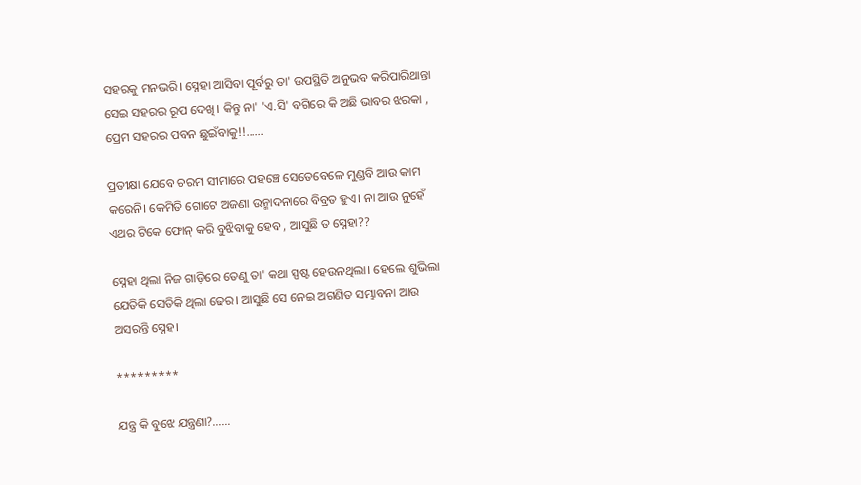ସହରକୁ ମନଭରି। ସ୍ନେହା ଆସିବା ପୂର୍ବରୁ ତା' ଉପସ୍ଥିତି ଅନୁଭବ କରିପାରିଥାନ୍ତା ସେଇ ସହରର ରୂପ ଦେଖି। କିନ୍ତୁ ନା' 'ଏ.ସି' ବଗିରେ କି ଅଛି ଭାବର ଝରକା , ପ୍ରେମ ସହରର ପବନ ଛୁଇଁବାକୁ!!......

ପ୍ରତୀକ୍ଷା ଯେବେ ଚରମ ସୀମାରେ ପହଞ୍ଚେ ସେତେବେଳେ ମୁଣ୍ଡବି ଆଉ କାମ କରେନି। କେମିତି ଗୋଟେ ଅଜଣା ଉନ୍ମାଦନାରେ ବିବ୍ରତ ହୁଏ। ନା ଆଉ ନୁହେଁ ଏଥର ଟିକେ ଫୋନ୍ କରି ବୁଝିବାକୁ ହେବ , ଆସୁଛି ତ ସ୍ନେହା??

ସ୍ନେହା ଥିଲା ନିଜ ଗାଡ଼ିରେ ତେଣୁ ତା' କଥା ସ୍ପଷ୍ଟ ହେଉନଥିଲା। ହେଲେ ଶୁଭିଲା ଯେତିକି ସେତିକି ଥିଲା ଢେର। ଆସୁଛି ସେ ନେଇ ଅଗଣିତ ସମ୍ଭାବନା ଆଉ ଅସରନ୍ତି ସ୍ନେହ।

*********

ଯନ୍ତ୍ର କି ବୁଝେ ଯନ୍ତ୍ରଣା?......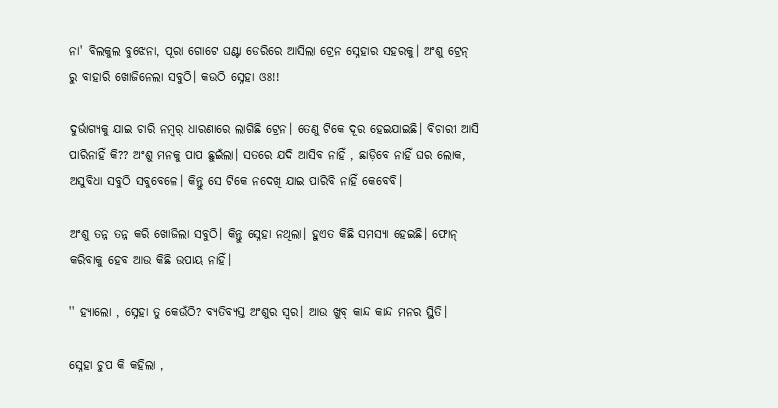ନା' ବିଲକୁଲ ବୁଝେନା, ପୂରା ଗୋଟେ ଘଣ୍ଟା ଡେରିରେ ଆସିଲା ଟ୍ରେନ ସ୍ନେହାର ସହରକୁ। ଅଂଶୁ ଟ୍ରେନ୍ ରୁ ବାହାରି ଖୋଜିନେଲା ସବୁଠି। କଉଠି ସ୍ନେହା ଓଃ!!

ଦୁର୍ଭାଗ୍ୟକୁ ଯାଇ ଚାରି ନମ୍ବର୍ ଧାରଣାରେ ଲାଗିଛି ଟ୍ରେନ। ତେଣୁ ଟିକେ ଦୂର ହେଇଯାଇଛି। ବିଚାରୀ ଆସି ପାରିନାହିଁ କି?? ଅଂଶୁ ମନକୁ ପାପ ଛୁଇଁଲା। ସତରେ ଯଦି ଆସିବ ନାହିଁ , ଛାଡ଼ିବେ ନାହିଁ ଘର ଲୋକ, ଅସୁବିଧା ସବୁଠି ସବୁବେଳେ। କିନ୍ତୁ ସେ ଟିକେ ନଦେଖି ଯାଇ ପାରିବି ନାହିଁ କେବେବି।

ଅଂଶୁ ତନ୍ନ ତନ୍ନ କରି ଖୋଜିଲା ସବୁଠି। କିନ୍ତୁ ସ୍ନେହା ନଥିଲା। ହୁଏତ କିଛି ସମସ୍ୟା ହେଇଛି। ଫୋନ୍ କରିବାକୁ ହେବ ଆଉ କିଛି ଉପାୟ ନାହିଁ।

'' ହ୍ୟାଲୋ , ସ୍ନେହା ତୁ କେଉଁଠି? ବ୍ୟତିବ୍ୟସ୍ତ ଅଂଶୁର ସ୍ୱର। ଆଉ ଖୁବ୍ କାନ୍ଦ କାନ୍ଦ ମନର ସ୍ଥିତି।

ସ୍ନେହା ଚୁପ କି କହିଲା ,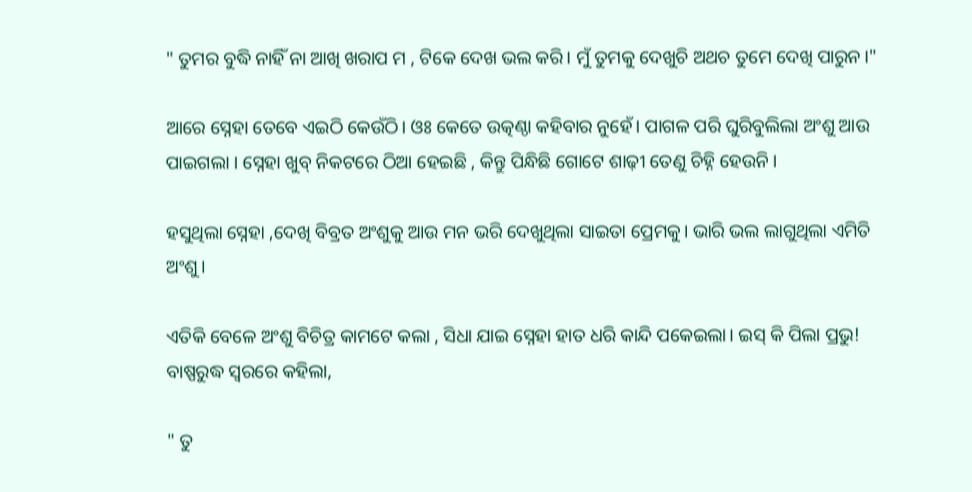" ତୁମର ବୁଦ୍ଧି ନାହିଁ ନା ଆଖି ଖରାପ ମ , ଟିକେ ଦେଖ ଭଲ କରି। ମୁଁ ତୁମକୁ ଦେଖୁଚି ଅଥଚ ତୁମେ ଦେଖି ପାରୁନ।"

ଆରେ ସ୍ନେହା ତେବେ ଏଇଠି କେଉଁଠି। ଓଃ କେତେ ଉତ୍କଣ୍ଠା କହିବାର ନୁହେଁ। ପାଗଳ ପରି ଘୁରିବୁଲିଲା ଅଂଶୁ ଆଉ ପାଇଗଲା । ସ୍ନେହା ଖୁବ୍ ନିକଟରେ ଠିଆ ହେଇଛି , କିନ୍ତୁ ପିନ୍ଧିଛି ଗୋଟେ ଶାଢ଼ୀ ତେଣୁ ଚିହ୍ନି ହେଉନି।

ହସୁଥିଲା ସ୍ନେହା ,ଦେଖି ବିବ୍ରତ ଅଂଶୁକୁ ଆଉ ମନ ଭରି ଦେଖୁଥିଲା ସାଇତା ପ୍ରେମକୁ। ଭାରି ଭଲ ଲାଗୁଥିଲା ଏମିତି ଅଂଶୁ।

ଏତିକି ବେଳେ ଅଂଶୁ ବିଚିତ୍ର କାମଟେ କଲା , ସିଧା ଯାଇ ସ୍ନେହା ହାତ ଧରି କାନ୍ଦି ପକେଇଲା। ଇସ୍ କି ପିଲା ପ୍ରଭୁ! ବାଷ୍ପରୁଦ୍ଧ ସ୍ୱରରେ କହିଲା,

" ତୁ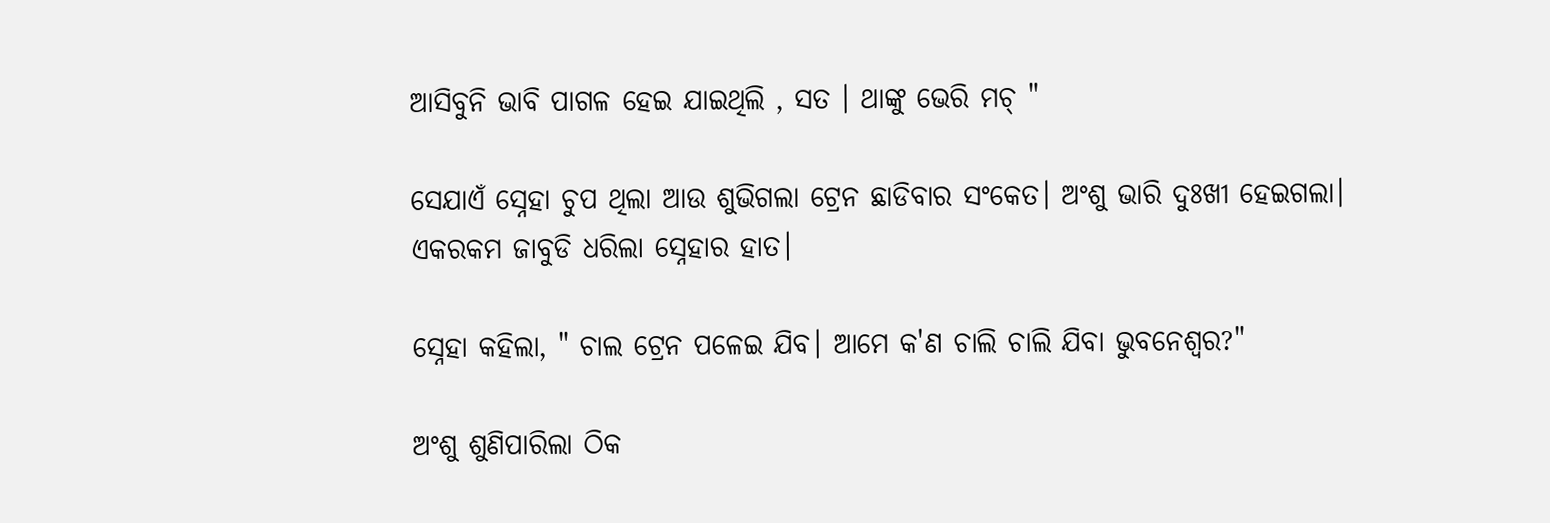ଆସିବୁନି ଭାବି ପାଗଳ ହେଇ ଯାଇଥିଲି , ସତ । ଥାଙ୍କୁ ଭେରି ମଚ୍ "

ସେଯାଏଁ ସ୍ନେହା ଚୁପ ଥିଲା ଆଉ ଶୁଭିଗଲା ଟ୍ରେନ ଛାଡିବାର ସଂକେତ। ଅଂଶୁ ଭାରି ଦୁଃଖୀ ହେଇଗଲା। ଏକରକମ ଜାବୁଡି ଧରିଲା ସ୍ନେହାର ହାତ।

ସ୍ନେହା କହିଲା, " ଚାଲ ଟ୍ରେନ ପଳେଇ ଯିବ। ଆମେ କ'ଣ ଚାଲି ଚାଲି ଯିବା ଭୁବନେଶ୍ୱର?"

ଅଂଶୁ ଶୁଣିପାରିଲା ଠିକ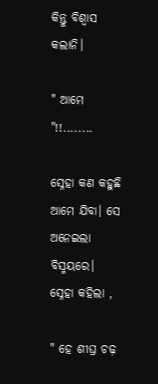କିନ୍ତୁ ବିଶ୍ୱାସ କଲାନି।

" ଆମେ "!!........

ସ୍ନେହା କଣ କହୁଛି ଆମେ ଯିବା। ସେ ଅନେଇଲା ବିସ୍ମୟରେ। ସ୍ନେହା କହିଲା ,

" ହେ ଶୀଘ୍ର ଚଢ଼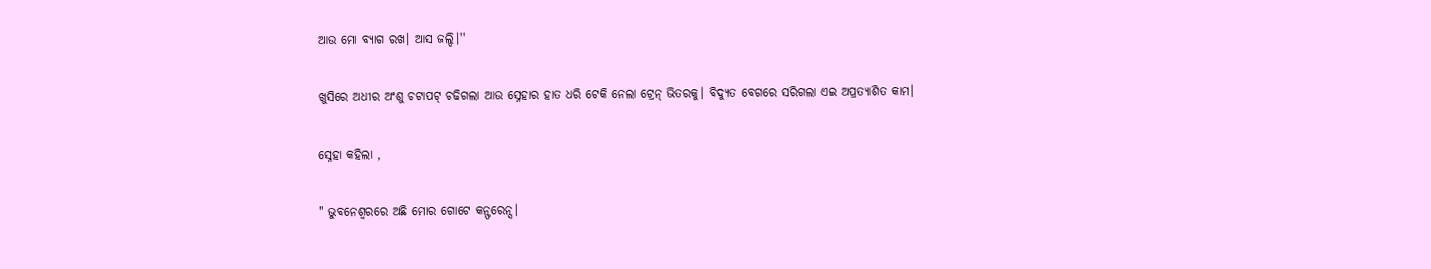ଆଉ ମୋ ବ୍ୟାଗ ରଖ। ଆସ ଜଲ୍ଦି।''

ଖୁସିରେ ଅଧୀର ଅଂଶୁ ଚଟାପଟ୍ ଚଢିଗଲା ଆଉ ସ୍ନେହାର ହାତ ଧରି ଟେକି ନେଲା ଟ୍ରେନ୍ ଭିତରକୁ। ବିଦ୍ୟୁତ ବେଗରେ ସରିଗଲା ଏଇ ଅପ୍ରତ୍ୟାଶିତ କାମ।

ସ୍ନେହା କହିଲା ,

" ଭୁବନେଶ୍ୱରରେ ଅଛି ମୋର ଗୋଟେ କନ୍ଫରେନ୍ସ।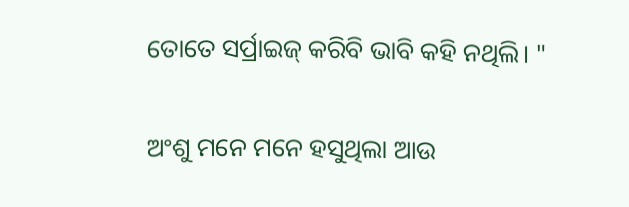ତୋତେ ସର୍ପ୍ରାଇଜ୍ କରିବି ଭାବି କହି ନଥିଲି। "

ଅଂଶୁ ମନେ ମନେ ହସୁଥିଲା ଆଉ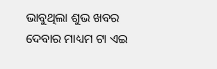ଭାବୁଥିଲା ଶୁଭ ଖବର ଦେବାର ମାଧ୍ୟମ ଟା ଏଇ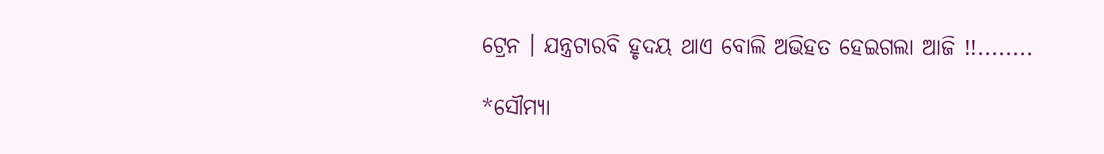ଟ୍ରେନ । ଯନ୍ତ୍ରଟାରବି ହୃଦୟ ଥାଏ ବୋଲି ଅଭିହତ ହେଇଗଲା ଆଜି !!........

*ସୌମ୍ୟା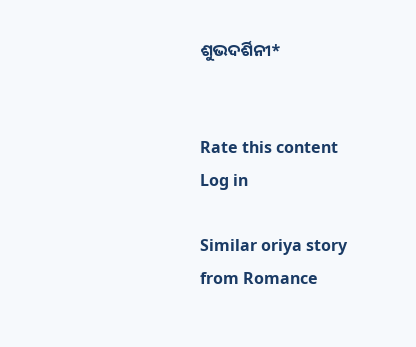ଶୁଭଦର୍ଶିନୀ*


Rate this content
Log in

Similar oriya story from Romance